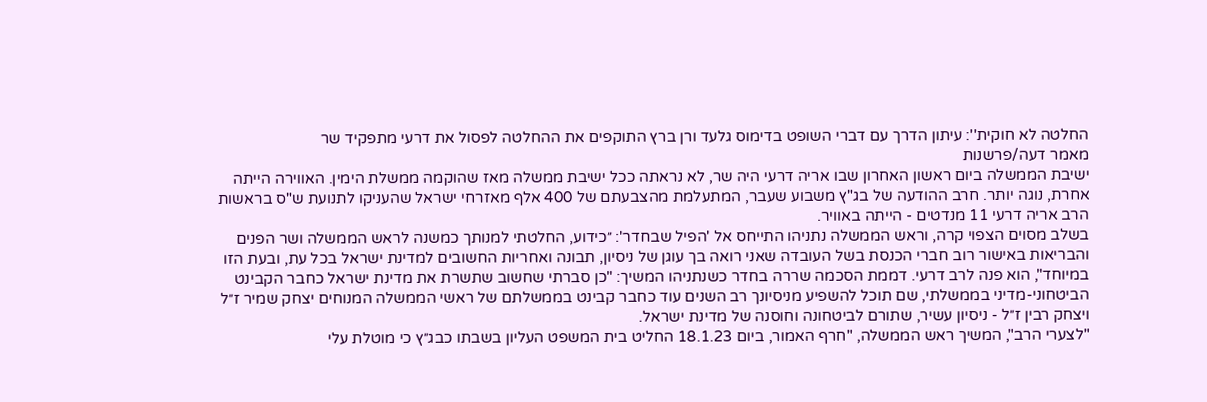החלטה לא חוקית'': עיתון הדרך עם דברי השופט בדימוס גלעד ורן ברץ התוקפים את ההחלטה לפסול את דרעי מתפקיד שר
מאמר דעה/פרשנות
ישיבת הממשלה ביום ראשון האחרון שבו אריה דרעי היה שר, לא נראתה ככל ישיבת ממשלה מאז שהוקמה ממשלת הימין. האווירה הייתה אחרת, נוגה יותר. חרב ההודעה של בג"ץ משבוע שעבר, המתעלמת מהצבעתם של 400 אלף מאזרחי ישראל שהעניקו לתנועת ש"ס בראשות הרב אריה דרעי 11 מנדטים - הייתה באוויר.
בשלב מסוים הצפוי קרה, וראש הממשלה נתניהו התייחס אל 'הפיל שבחדר': ״כידוע, החלטתי למנותך כמשנה לראש הממשלה ושר הפנים והבריאות באישור רוב חברי הכנסת בשל העובדה שאני רואה בך עוגן של ניסיון, תבונה ואחריות החשובים למדינת ישראל בכל עת, ובעת הזו במיוחד", הוא פנה לרב דרעי. דממת הסכמה שררה בחדר כשנתניהו המשיך: "כן סברתי שחשוב שתשרת את מדינת ישראל כחבר הקבינט הביטחוני-מדיני בממשלתי, שם תוכל להשפיע מניסיונך רב השנים עוד כחבר קבינט בממשלתם של ראשי הממשלה המנוחים יצחק שמיר ז״ל ויצחק רבין ז״ל - ניסיון עשיר, שתורם לביטחונה וחוסנה של מדינת ישראל.
"לצערי הרב", המשיך ראש הממשלה, "חרף האמור, ביום 18.1.23 החליט בית המשפט העליון בשבתו כבג״ץ כי מוטלת עלי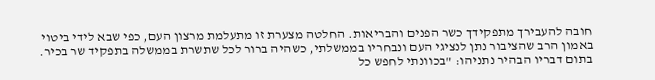חובה להעבירך מתפקידך כשר הפנים והבריאות. החלטה מצערת זו מתעלמת מרצון העם, כפי שבא לידי ביטוי באמון הרב שהציבור נתן לנציגי העם ונבחריו בממשלתי, כשהיה ברור לכל שתשרת בממשלה בתפקיד שר בכיר.
בתום דבריו הבהיר נתניהו: "בכוונתי לחפש כל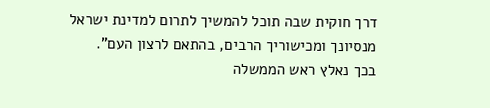דרך חוקית שבה תוכל להמשיך לתרום למדינת ישראל מנסיונך ומכישוריך הרבים, בהתאם לרצון העם".
בכך נאלץ ראש הממשלה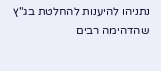נתניהו להיענות להחלטת בג"ץ שהדהימה רבים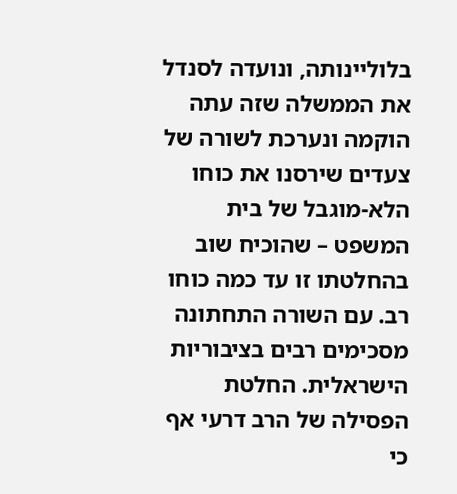בלוליינותה, ונועדה לסנדל את הממשלה שזה עתה הוקמה ונערכת לשורה של צעדים שירסנו את כוחו הלא-מוגבל של בית המשפט – שהוכיח שוב בהחלטתו זו עד כמה כוחו רב. עם השורה התחתונה מסכימים רבים בציבוריות הישראלית. החלטת הפסילה של הרב דרעי אף כי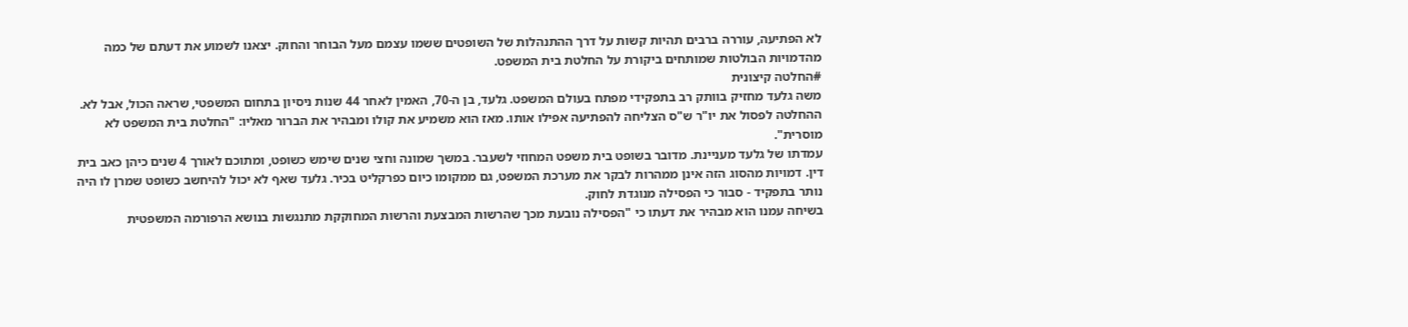לא הפתיעה, עוררה ברבים תהיות קשות על דרך ההתנהלות של השופטים ששמו עצמם מעל הבוחר והחוק. יצאנו לשמוע את דעתם של כמה מהדמויות הבולטות שמותחים ביקורת על החלטת בית המשפט.
#החלטה קיצונית
משה גלעד מחזיק בוותק רב בתפקידי מפתח בעולם המשפט. גלעד, בן ה-70, האמין לאחר 44 שנות ניסיון בתחום המשפטי, שראה הכול, אבל לא. ההחלטה לפסול את יו"ר ש"ס הצליחה להפתיעה אפילו אותו. מאז הוא משמיע את קולו ומבהיר את הברור מאליו: "החלטת בית המשפט לא מוסרית".
עמדתו של גלעד מעניינת. מדובר בשופט בית משפט המחוזי לשעבר. במשך שמונה וחצי שנים שימש כשופט, ומתוכם לאורך 4 שנים כיהן כאב בית דין. דמויות מהסוג הזה אינן ממהרות לבקר את מערכת המשפט, גם ממקומו כיום כפרקליט בכיר. גלעד שאף לא יכול להיחשב כשופט שמרן לו היה נותר בתפקיד - סבור כי הפסילה מנוגדת לחוק.
בשיחה עמנו הוא מבהיר את דעתו כי "הפסילה נובעת מכך שהרשות המבצעת והרשות המחוקקת מתנגשות בנושא הרפורמה המשפטית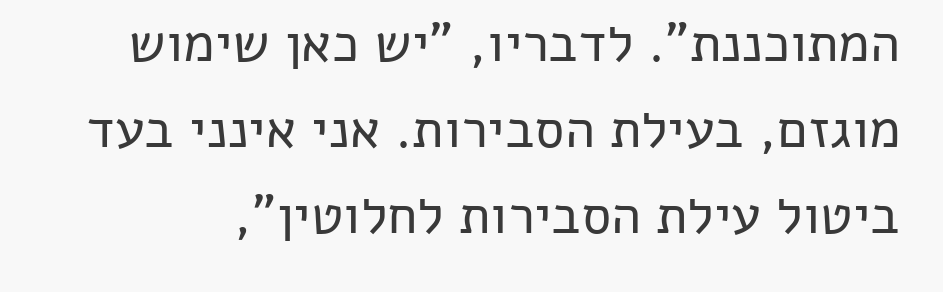המתוכננת". לדבריו, "יש כאן שימוש מוגזם, בעילת הסבירות. אני אינני בעד ביטול עילת הסבירות לחלוטין",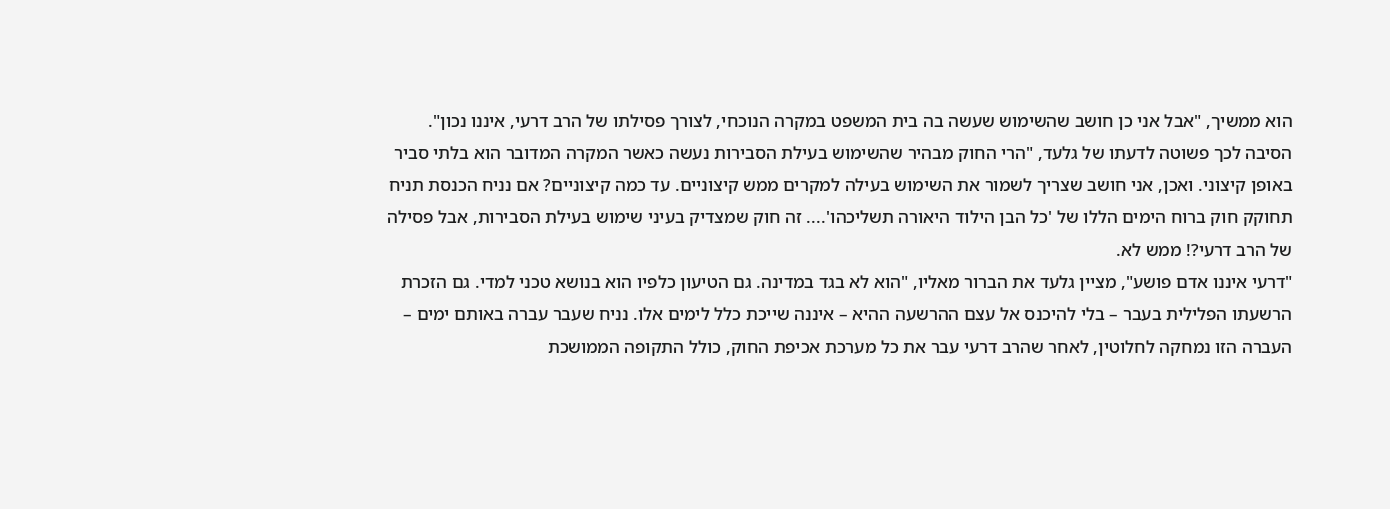הוא ממשיך, "אבל אני כן חושב שהשימוש שעשה בה בית המשפט במקרה הנוכחי, לצורך פסילתו של הרב דרעי, איננו נכון".
הסיבה לכך פשוטה לדעתו של גלעד, "הרי החוק מבהיר שהשימוש בעילת הסבירות נעשה כאשר המקרה המדובר הוא בלתי סביר באופן קיצוני. ואכן, אני חושב שצריך לשמור את השימוש בעילה למקרים ממש קיצוניים. עד כמה קיצוניים? אם נניח הכנסת תניח תחוקק חוק ברוח הימים הללו של 'כל הבן הילוד היאורה תשליכהו'.... זה חוק שמצדיק בעיני שימוש בעילת הסבירות, אבל פסילה של הרב דרעי?! ממש לא.
"דרעי איננו אדם פושע", מציין גלעד את הברור מאליו, "הוא לא בגד במדינה. גם הטיעון כלפיו הוא בנושא טכני למדי. גם הזכרת הרשעתו הפלילית בעבר – בלי להיכנס אל עצם ההרשעה ההיא – איננה שייכת כלל לימים אלו. נניח שעבר עברה באותם ימים – העברה הזו נמחקה לחלוטין, לאחר שהרב דרעי עבר את כל מערכת אכיפת החוק, כולל התקופה הממושכת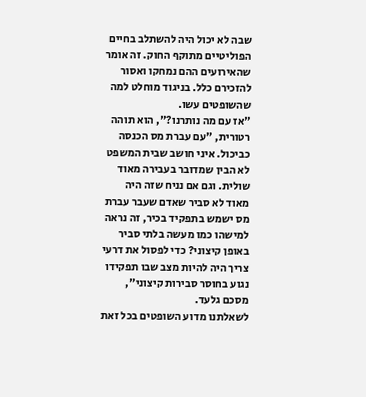שבה לא יכול היה להשתלב בחיים הפוליטיים מתוקף החוק. זה אומר שהאירועים ההם נמחקו ואסור להזכירם כלל. בניגוד מוחלט למה שהשופטים עשו.
"אז עם מה נותרנו?", הוא תוהה רטורית, "עם עברת מס הכנסה כביכול. איני חושב שבית המשפט לא הבין שמדובר בעבירה מאוד שולית. וגם אם נניח שזה היה מאוד לא סביר שאדם שעבר עברת מס ישמש בתפקיד בכיר, זה נראה למישהו כמו מעשה בלתי סביר באופן קיצוני? כדי לפסול את דרעי צריך היה להיות מצב שבו תפקידו נגוע בחוסר סבירות קיצוני", מסכם גלעד.
לשאלתנו מדוע השופטים בכל זאת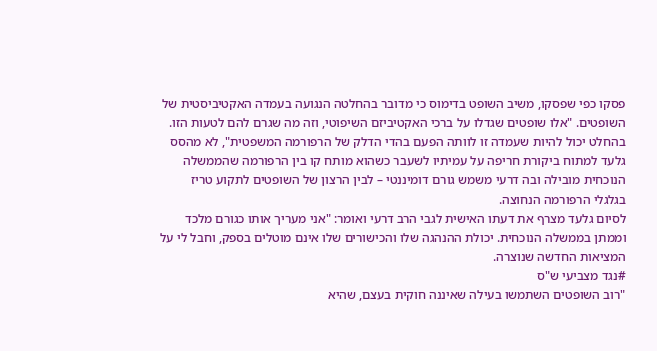פסקו כפי שפסקו, משיב השופט בדימוס כי מדובר בהחלטה הנגועה בעמדה האקטיביסטית של השופטים. "אלו שופטים שגדלו על ברכי האקטיביזם השיפוטי, וזה מה שגרם להם לטעות הזו. בהחלט יכול להיות שעמדה זו לוותה הפעם בהדי הדלק של הרפורמה המשפטית", לא מהסס גלעד למתוח ביקורת חריפה על עמיתיו לשעבר כשהוא מותח קו בין הרפורמה שהממשלה הנוכחית מובילה ובה דרעי משמש גורם דומיננטי – לבין הרצון של השופטים לתקוע טריז בגלגלי הרפורמה הנחוצה.
לסיום גלעד מצרף את דעתו האישית לגבי הרב דרעי ואומר: "אני מעריך אותו כגורם מלכד וממתן בממשלה הנוכחית. יכולת ההנהגה שלו והכישורים שלו אינם מוטלים בספק, וחבל לי על המציאות החדשה שנוצרה.
#נגד מצביעי ש"ס
"רוב השופטים השתמשו בעילה שאיננה חוקית בעצם, שהיא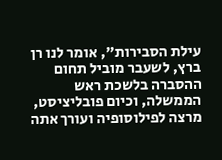עילת הסבירות", אומר לנו רן ברץ, לשעבר מוביל תחום ההסברה בלשכת ראש הממשלה, וכיום פובליציסט, מרצה לפילוסופיה ועורך אתה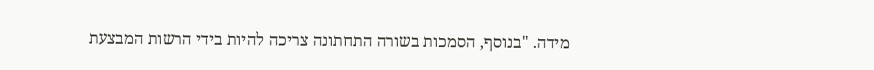מידה. "בנוסף, הסמכות בשורה התחתונה צריכה להיות בידי הרשות המבצעת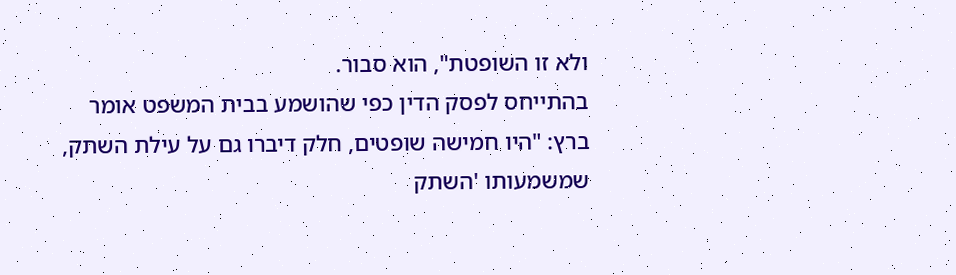ולא זו השופטת", הוא סבור.
בהתייחס לפסק הדין כפי שהושמע בבית המשפט אומר ברץ: "היו חמישה שופטים, חלק דיברו גם על עילת השתק, שמשמעותו 'השתק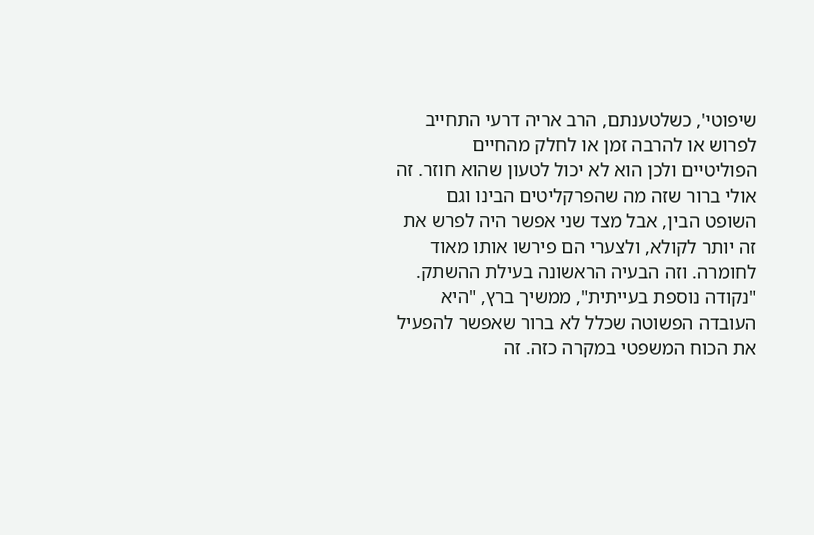שיפוטי', כשלטענתם, הרב אריה דרעי התחייב לפרוש או להרבה זמן או לחלק מהחיים הפוליטיים ולכן הוא לא יכול לטעון שהוא חוזר. זה אולי ברור שזה מה שהפרקליטים הבינו וגם השופט הבין, אבל מצד שני אפשר היה לפרש את זה יותר לקולא, ולצערי הם פירשו אותו מאוד לחומרה. וזה הבעיה הראשונה בעילת ההשתק.
"נקודה נוספת בעייתית", ממשיך ברץ, "היא העובדה הפשוטה שכלל לא ברור שאפשר להפעיל את הכוח המשפטי במקרה כזה. זה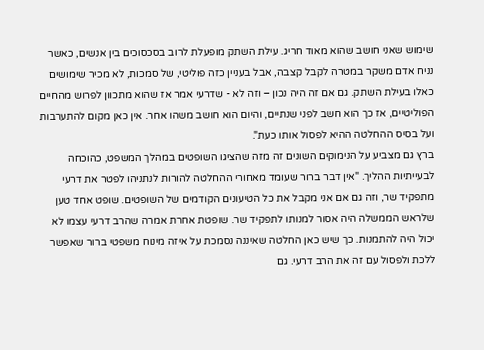שימוש שאני חושב שהוא מאוד חריג. עילת השתק מופעלת לרוב בסכסוכים בין אנשים, כאשר נניח אדם משקר במטרה לקבל קצבה, אבל בעניין כזה פוליטי, של סמכות, לא מכיר שימושים כאלו בעילת השתק. גם אם זה היה נכון – וזה לא - שדרעי אמר אז שהוא מתכוון לפרוש מהחיים הפוליטיים, אז כך הוא חשב לפני שנתיים, והיום הוא חושב משהו אחר. אין כאן מקום להתערבות ועל בסיס ההחלטה ההיא לפסול אותו כעת".
ברץ גם מצביע על הנימוקים השונים זה מזה שהציגו השופטים במהלך המשפט, כהוכחה לבעייתיות ההליך. "אין דבר ברור שעומד מאחורי ההחלטה להורות לנתניהו לפטר את דרעי מתפקיד שר, וזה גם אם אני מקבל את כל הטיעונים הקודמים של השופטים. שופט אחד טען שלראש הממשלה היה אסור למנותו לתפקיד שר. שופטת אחרת אמרה שהרב דרעי עצמו לא יכול היה להתמנות. כך שיש כאן החלטה שאיננה נסמכת על איזה מינוח משפטי ברור שאפשר ללכת ולפסול עם זה את הרב דרעי. גם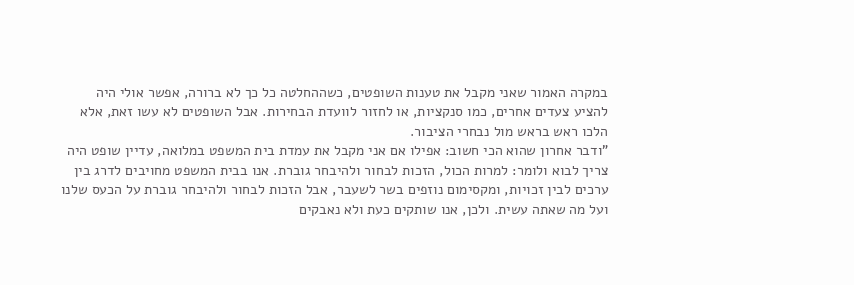במקרה האמור שאני מקבל את טענות השופטים, כשההחלטה כל כך לא ברורה, אפשר אולי היה להציע צעדים אחרים, כמו סנקציות, או לחזור לוועדת הבחירות. אבל השופטים לא עשו זאת, אלא הלכו ראש בראש מול נבחרי הציבור.
"ודבר אחרון שהוא הכי חשוב: אפילו אם אני מקבל את עמדת בית המשפט במלואה, עדיין שופט היה צריך לבוא ולומר: למרות הכול, הזכות לבחור ולהיבחר גוברת. אנו בבית המשפט מחויבים לדרג בין ערכים לבין זכויות, ומקסימום נוזפים בשר לשעבר, אבל הזכות לבחור ולהיבחר גוברת על הכעס שלנו ועל מה שאתה עשית. ולכן, אנו שותקים כעת ולא נאבקים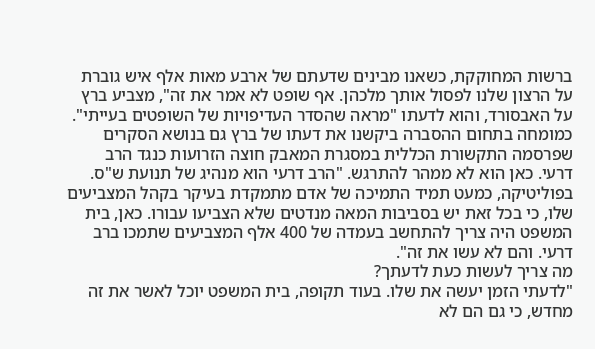ברשות המחוקקת, כשאנו מבינים שדעתם של ארבע מאות אלף איש גוברת על הרצון שלנו לפסול אותך מלכהן. אף שופט לא אמר את זה", מצביע ברץ על האבסורד, והוא לדעתו "מראה שהסדר העדיפויות של השופטים בעייתי".
כמומחה בתחום ההסברה ביקשנו את דעתו של ברץ גם בנושא הסקרים שפרסמה התקשורת הכללית במסגרת המאבק חוצה הזרועות כנגד הרב דרעי. כאן הוא לא ממהר להתרגש. "הרב דרעי הוא מנהיג של תנועת ש"ס. בפוליטיקה, כמעט תמיד התמיכה של אדם מתמקדת בעיקר בקהל המצביעים שלו, כי בכל זאת יש בסביבות המאה מנדטים שלא הצביעו עבורו. כאן, בית המשפט היה צריך להתחשב בעמדה של 400 אלף המצביעים שתמכו ברב דרעי. והם לא עשו את זה".
מה צריך לעשות כעת לדעתך?
"לדעתי הזמן יעשה את שלו. בעוד תקופה, בית המשפט יוכל לאשר את זה מחדש, כי גם הם לא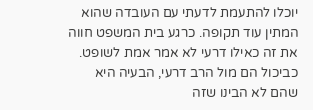יוכלו להתעמת לדעתי עם העובדה שהוא המתין עוד תקופה. כרגע בית המשפט חווה את זה כאילו דרעי לא אמר אמת לשופט. כביכול הם מול הרב דרעי, הבעיה היא שהם לא הבינו שזה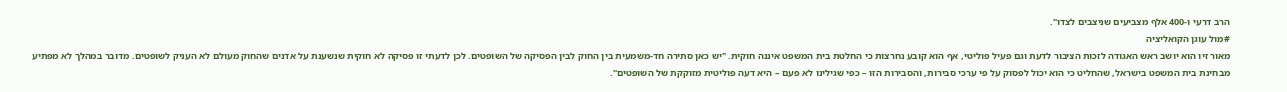הרב דרעי ו-400 אלף מצביעים שניצבים לצדו".
#מול עוגן הקואליציה
מאור זיו הוא יושב ראש האגודה לזכות הציבור לדעת וגם פעיל פוליטי, אף הוא קובע נחרצות כי החלטת בית המשפט איננה חוקית. "יש כאן סתירה חד-משמעית בין החוק לבין הפסיקה של השופטים. לכן לדעתי זו פסיקה לא חוקית שנשענת על אדנים שהחוק מעולם לא העניק לשופטים. מדובר במהלך לא מפתיע מבחינת בית המשפט בישראל, שהחליט כי הוא יכול לפסוק על פי ערכי סבירות, והסבירות הזו – כפי שגילינו לא פעם – היא דעה פוליטית מזוקקת של השופטים".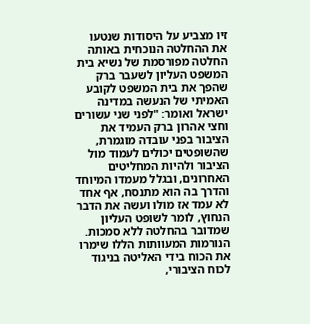זיו מצביע על היסודות שנטעו את ההחלטה הנוכחית באותה החלטה מפורסמת של נשיא בית המשפט העליון לשעבר ברק שהפך את בית המשפט לקובע האמיתי של הנעשה במדינה ישראל ואומר: "לפני שני עשורים וחצי אהרון ברק העמיד את הציבור בפני עובדה מוגמרת, שהשופטים יכולים לעמוד מול הציבור ולהיות המחליטים האחרונים, ובגלל מעמדו המיוחד והדרך בה הוא מתנסח, אף אחד לא עמד אז מולו ועשה את הדבר הנחוץ, לומר לשופט העליון שמדובר בהחלטה ללא סמכות. הנורמות המעוותות הללו שימרו את הכוח בידי האליטה בניגוד לכוח הציבורי,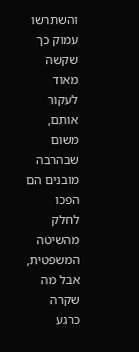והשתרשו עמוק כך שקשה מאוד לעקור אותם, משום שבהרבה מובנים הם הפכו לחלק מהשיטה המשפטית, אבל מה שקרה כרגע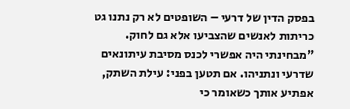בפסק הדין של דרעי – השופטים לא רק נתנו גט כריתות לאנשים שהצביעו אלא גם לחוק.
"מבחינתי היה אפשרי לכנס מסיבת עיתונאים שדרעי ונתניהו. אם תטען בפני: עילת השתק, אפתיע אותך כשאומר כי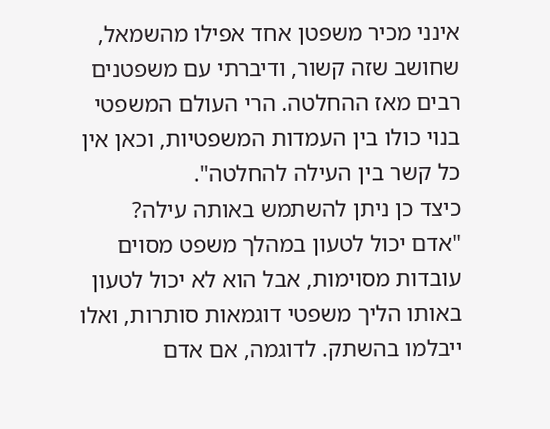אינני מכיר משפטן אחד אפילו מהשמאל, שחושב שזה קשור, ודיברתי עם משפטנים רבים מאז ההחלטה. הרי העולם המשפטי בנוי כולו בין העמדות המשפטיות, וכאן אין כל קשר בין העילה להחלטה".
כיצד כן ניתן להשתמש באותה עילה?
"אדם יכול לטעון במהלך משפט מסוים עובדות מסוימות, אבל הוא לא יכול לטעון באותו הליך משפטי דוגמאות סותרות, ואלו ייבלמו בהשתק. לדוגמה, אם אדם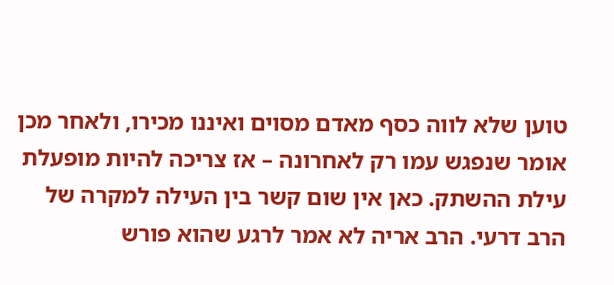טוען שלא לווה כסף מאדם מסוים ואיננו מכירו, ולאחר מכן אומר שנפגש עמו רק לאחרונה – אז צריכה להיות מופעלת עילת ההשתק. כאן אין שום קשר בין העילה למקרה של הרב דרעי. הרב אריה לא אמר לרגע שהוא פורש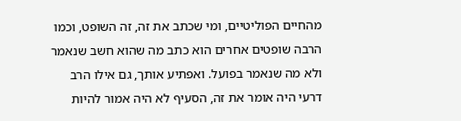מהחיים הפוליטיים, ומי שכתב את זה, זה השופט, וכמו הרבה שופטים אחרים הוא כתב מה שהוא חשב שנאמר ולא מה שנאמר בפועל. ואפתיע אותך, גם אילו הרב דרעי היה אומר את זה, הסעיף לא היה אמור להיות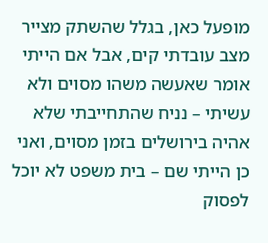מופעל כאן, בגלל שהשתק מצייר מצב עובדתי קים, אבל אם הייתי אומר שאעשה משהו מסוים ולא עשיתי – נניח שהתחייבתי שלא אהיה בירושלים בזמן מסוים, ואני כן הייתי שם – בית משפט לא יוכל לפסוק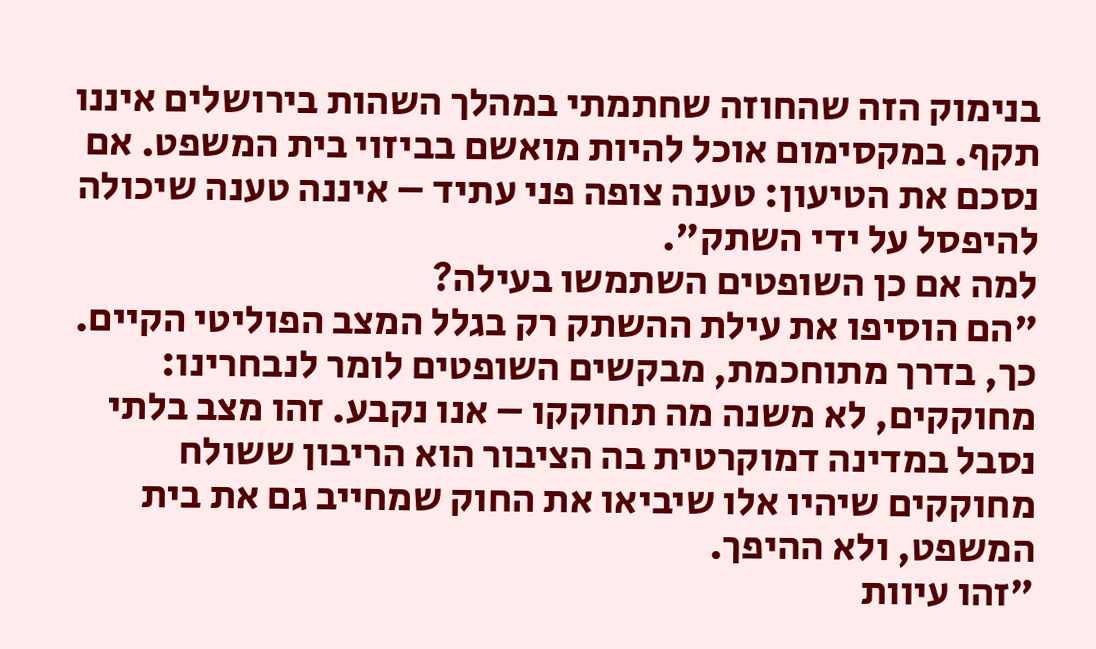בנימוק הזה שהחוזה שחתמתי במהלך השהות בירושלים איננו תקף. במקסימום אוכל להיות מואשם בביזוי בית המשפט. אם נסכם את הטיעון: טענה צופה פני עתיד – איננה טענה שיכולה להיפסל על ידי השתק".
למה אם כן השופטים השתמשו בעילה?
"הם הוסיפו את עילת ההשתק רק בגלל המצב הפוליטי הקיים. כך, בדרך מתוחכמת, מבקשים השופטים לומר לנבחרינו: מחוקקים, לא משנה מה תחוקקו – אנו נקבע. זהו מצב בלתי נסבל במדינה דמוקרטית בה הציבור הוא הריבון ששולח מחוקקים שיהיו אלו שיביאו את החוק שמחייב גם את בית המשפט, ולא ההיפך.
"זהו עיוות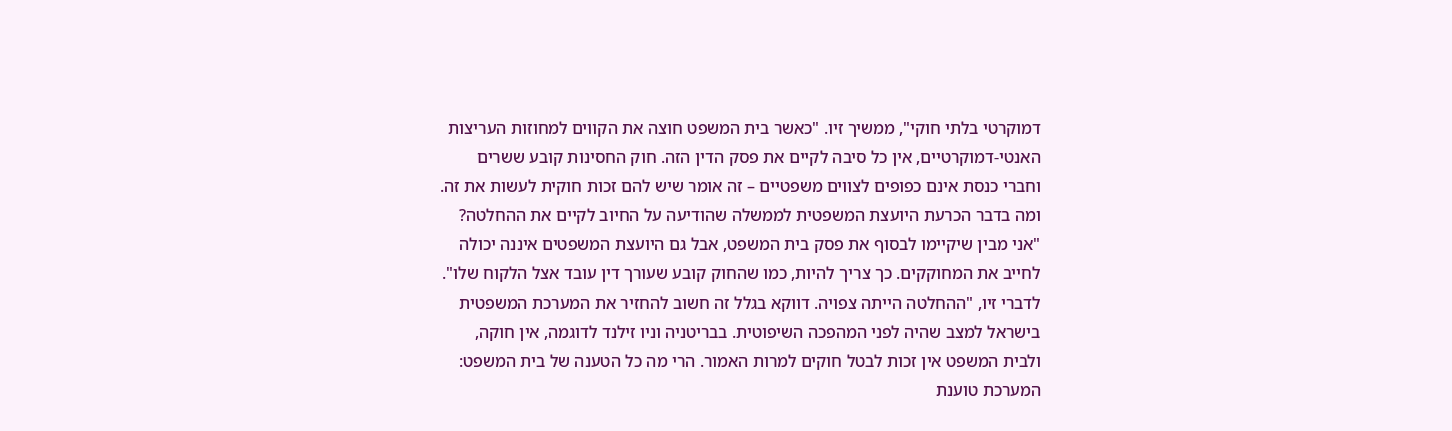דמוקרטי בלתי חוקי", ממשיך זיו. "כאשר בית המשפט חוצה את הקווים למחוזות העריצות האנטי-דמוקרטיים, אין כל סיבה לקיים את פסק הדין הזה. חוק החסינות קובע ששרים וחברי כנסת אינם כפופים לצווים משפטיים – זה אומר שיש להם זכות חוקית לעשות את זה.
ומה בדבר הכרעת היועצת המשפטית לממשלה שהודיעה על החיוב לקיים את ההחלטה?
"אני מבין שיקיימו לבסוף את פסק בית המשפט, אבל גם היועצת המשפטים איננה יכולה לחייב את המחוקקים. כך צריך להיות, כמו שהחוק קובע שעורך דין עובד אצל הלקוח שלו".
לדברי זיו, "ההחלטה הייתה צפויה. דווקא בגלל זה חשוב להחזיר את המערכת המשפטית בישראל למצב שהיה לפני המהפכה השיפוטית. בבריטניה וניו זילנד לדוגמה, אין חוקה, ולבית המשפט אין זכות לבטל חוקים למרות האמור. הרי מה כל הטענה של בית המשפט: המערכת טוענת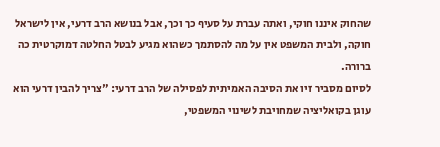שהחוק איננו חוקי, ואתה עברת על סעיף כך וכך, אבל בנושא הרב דרעי, אין לישראל חוקה, ולבית המשפט אין על מה להסתמך כשהוא מגיע לבטל החלטה דמוקרטית כה ברורה.
לסיום מסביר זיו את הסיבה האמיתית לפסילה של הרב דרעי: "צריך להבין דרעי הוא עוגן בקואליציה שמחויבת לשינוי המשפטי,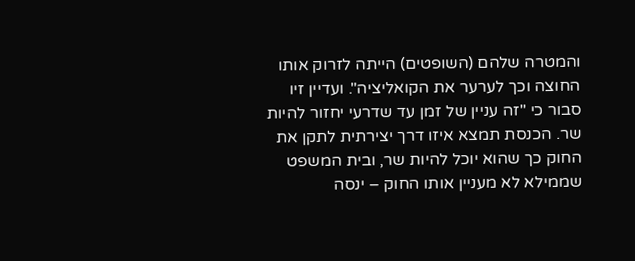והמטרה שלהם (השופטים) הייתה לזרוק אותו החוצה וכך לערער את הקואליציה". ועדיין זיו סבור כי "זה עניין של זמן עד שדרעי יחזור להיות שר. הכנסת תמצא איזו דרך יצירתית לתקן את החוק כך שהוא יוכל להיות שר, ובית המשפט שממילא לא מעניין אותו החוק – ינסה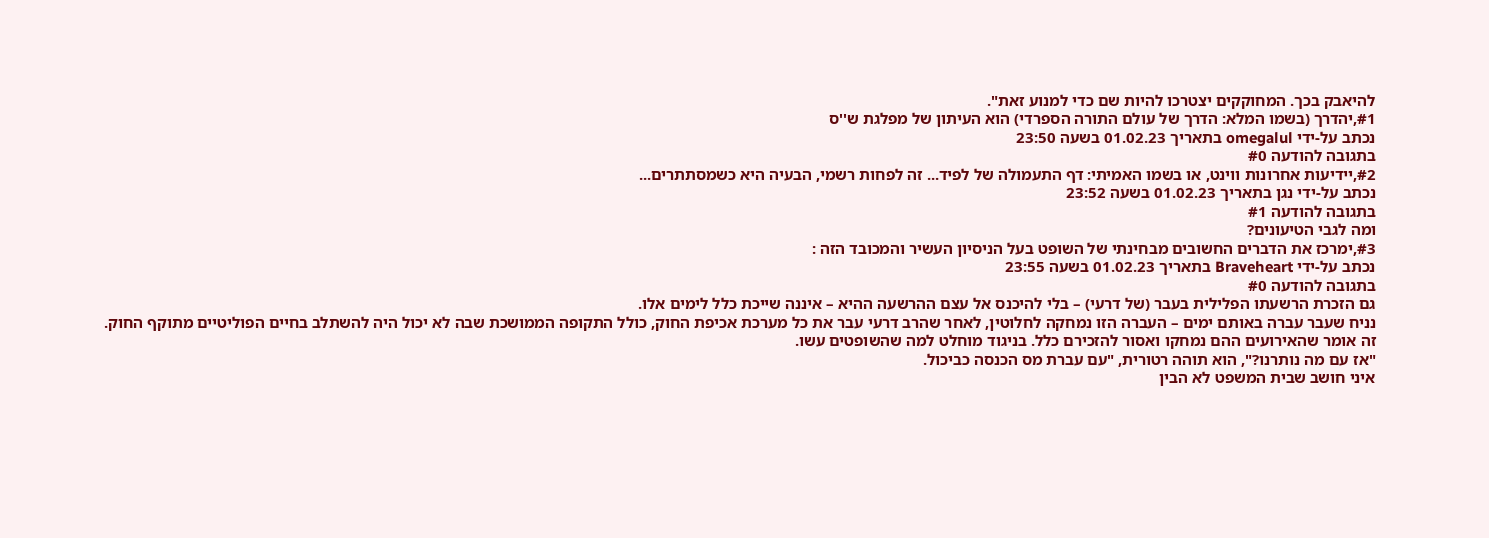להיאבק בכך. המחוקקים יצטרכו להיות שם כדי למנוע זאת".
#1,יהדרך (בשמו המלא: הדרך של עולם התורה הספרדי) הוא העיתון של מפלגת ש''ס
נכתב על-ידי omegalul בתאריך 01.02.23 בשעה 23:50
בתגובה להודעה #0
#2,יידיעות אחרונות ווינט, או בשמו האמיתי: דף התעמולה של לפיד... זה לפחות רשמי, הבעיה היא כשמסתתרים...
נכתב על-ידי נגן בתאריך 01.02.23 בשעה 23:52
בתגובה להודעה #1
ומה לגבי הטיעונים?
#3,ימרכז את הדברים החשובים מבחינתי של השופט בעל הניסיון העשיר והמכובד הזה :
נכתב על-ידי Braveheart בתאריך 01.02.23 בשעה 23:55
בתגובה להודעה #0
גם הזכרת הרשעתו הפלילית בעבר (של דרעי) – בלי להיכנס אל עצם ההרשעה ההיא – איננה שייכת כלל לימים אלו.
נניח שעבר עברה באותם ימים – העברה הזו נמחקה לחלוטין, לאחר שהרב דרעי עבר את כל מערכת אכיפת החוק, כולל התקופה הממושכת שבה לא יכול היה להשתלב בחיים הפוליטיים מתוקף החוק.
זה אומר שהאירועים ההם נמחקו ואסור להזכירם כלל. בניגוד מוחלט למה שהשופטים עשו.
"אז עם מה נותרנו?", הוא תוהה רטורית, "עם עברת מס הכנסה כביכול.
איני חושב שבית המשפט לא הבין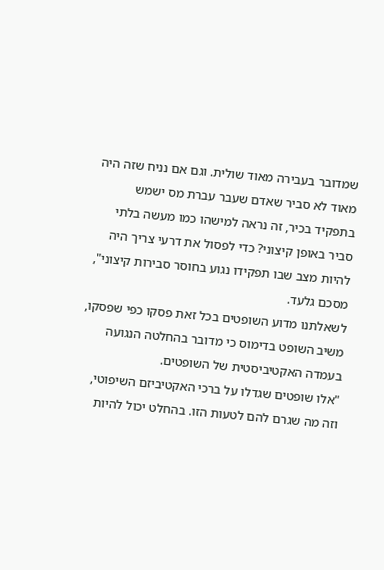שמדובר בעבירה מאוד שולית. וגם אם נניח שזה היה מאוד לא סביר שאדם שעבר עברת מס ישמש בתפקיד בכיר, זה נראה למישהו כמו מעשה בלתי סביר באופן קיצוני? כדי לפסול את דרעי צריך היה להיות מצב שבו תפקידו נגוע בחוסר סבירות קיצוני", מסכם גלעד.
לשאלתנו מדוע השופטים בכל זאת פסקו כפי שפסקו, משיב השופט בדימוס כי מדובר בהחלטה הנגועה בעמדה האקטיביסטית של השופטים.
"אלו שופטים שגדלו על ברכי האקטיביזם השיפוטי, וזה מה שגרם להם לטעות הזו. בהחלט יכול להיות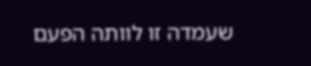שעמדה זו לוותה הפעם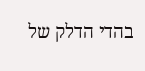בהדי הדלק של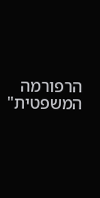הרפורמה המשפטית"